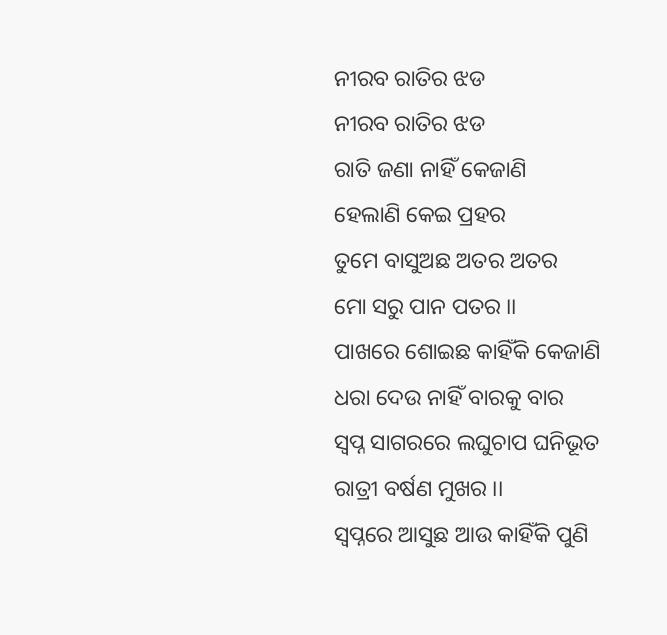ନୀରବ ରାତିର ଝଡ
ନୀରବ ରାତିର ଝଡ
ରାତି ଜଣା ନାହିଁ କେଜାଣି
ହେଲାଣି କେଇ ପ୍ରହର
ତୁମେ ବାସୁଅଛ ଅତର ଅତର
ମୋ ସରୁ ପାନ ପତର ।।
ପାଖରେ ଶୋଇଛ କାହିଁକି କେଜାଣି
ଧରା ଦେଉ ନାହିଁ ବାରକୁ ବାର
ସ୍ବପ୍ନ ସାଗରରେ ଲଘୁଚାପ ଘନିଭୂତ
ରାତ୍ରୀ ବର୍ଷଣ ମୁଖର ।।
ସ୍ୱପ୍ନରେ ଆସୁଛ ଆଉ କାହିଁକି ପୁଣି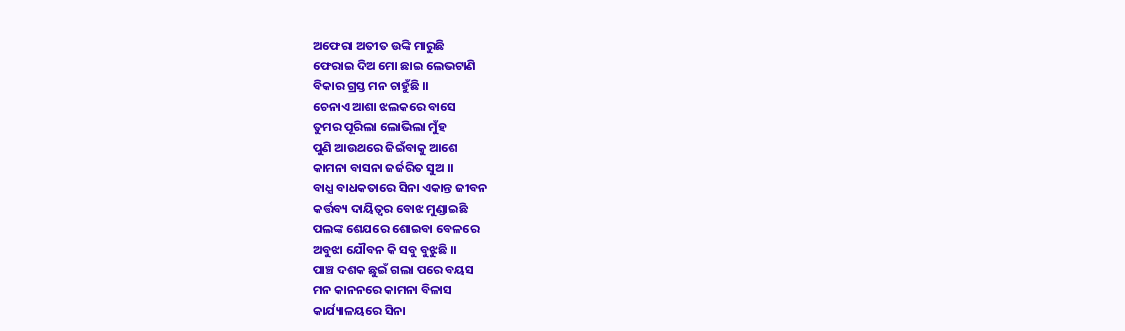ଅଫେରା ଅତୀତ ଉଙ୍କି ମାରୁଛି
ଫେରାଇ ଦିଅ ମୋ ଛାଇ ଲେଭଟାଣି
ବିକାର ଗ୍ରସ୍ତ ମନ ଚାହୁଁଛି ।।
ଚେନାଏ ଆଶା ଝଲକରେ ବାସେ
ତୁମର ପୂରିଲା ଲୋଭିଲା ମୁଁହ
ପୁଣି ଆଉଥରେ ଜିଇଁବାକୁ ଆଶେ
କାମନା ବାସନା ଜର୍ଜରିତ ସୁଅ ।।
ବାଧ୍ଯ ବାଧକତାରେ ସିନା ଏକାନ୍ତ ଜୀବନ
କର୍ତ୍ତବ୍ୟ ଦାୟିତ୍ଵର ବୋଝ ମୁଣ୍ଡାଇଛି
ପଲଙ୍କ ଶେଯରେ ଶୋଇବା ବେଳରେ
ଅବୁଝା ଯୌବନ କି ସବୁ ବୁଝୁଛି ।।
ପାଞ୍ଚ ଦଶକ ଛୁଇଁ ଗଲା ପରେ ବୟସ
ମନ କାନନରେ କାମନା ବିଳାସ
କାର୍ଯ୍ୟାଳୟରେ ସିନା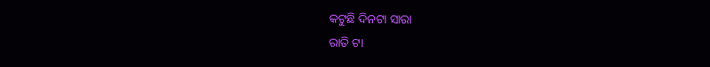କଟୁଛି ଦିନଟା ସାରା
ରାତି ଟା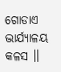ଗୋଡାଏ ଦ୍ଭାର୍ଯ୍ୟାଳୟ କଳସ ।।